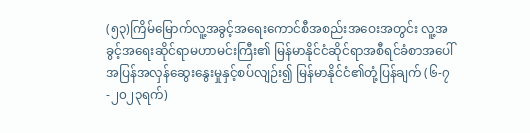(၅၃)ကြိမ်မြောက်လူ့အခွင့်အရေးကောင်စီအစည်းအဝေးအတွင်း လူ့အခွင့်အရေးဆိုင်ရာမဟာမင်းကြီး၏ မြန်မာနိုင်ငံဆိုင်ရာအစီရင်ခံစာအပေါ် အပြန်အလှန်ဆွေးနွေးမှုနှင့်စပ်လျဉ်း၍ မြန်မာနိုင်ငံ၏တုံ့ပြန်ချက် (၆-၇-၂၀၂၃ရက်)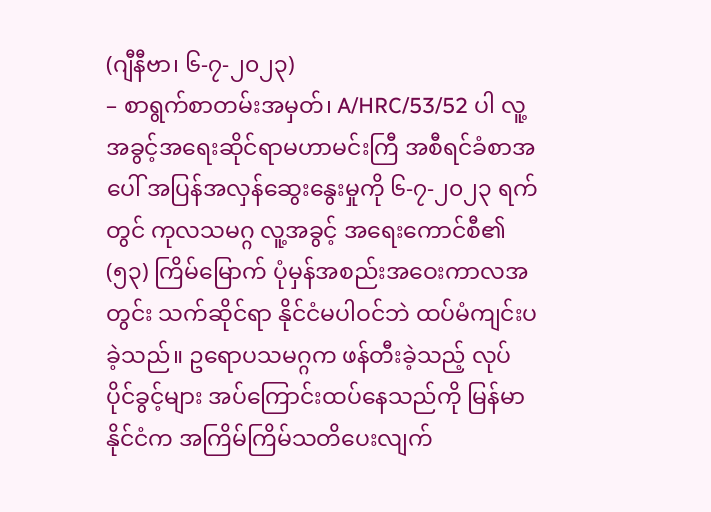(ဂျီနီဗာ၊ ၆-၇-၂၀၂၃)
– စာရွက်စာတမ်းအမှတ်၊ A/HRC/53/52 ပါ လူ့အခွင့်အရေးဆိုင်ရာမဟာမင်းကြီ အစီရင်ခံစာအပေါ် အပြန်အလှန်ဆွေးနွေးမှုကို ၆-၇-၂၀၂၃ ရက်တွင် ကုလသမဂ္ဂ လူ့အခွင့် အရေးကောင်စီ၏ (၅၃) ကြိမ်မြောက် ပုံမှန်အစည်းအဝေးကာလအတွင်း သက်ဆိုင်ရာ နိုင်ငံမပါဝင်ဘဲ ထပ်မံကျင်းပခဲ့သည်။ ဥရောပသမဂ္ဂက ဖန်တီးခဲ့သည့် လုပ်ပိုင်ခွင့်များ အပ်ကြောင်းထပ်နေသည်ကို မြန်မာနိုင်ငံက အကြိမ်ကြိမ်သတိပေးလျက်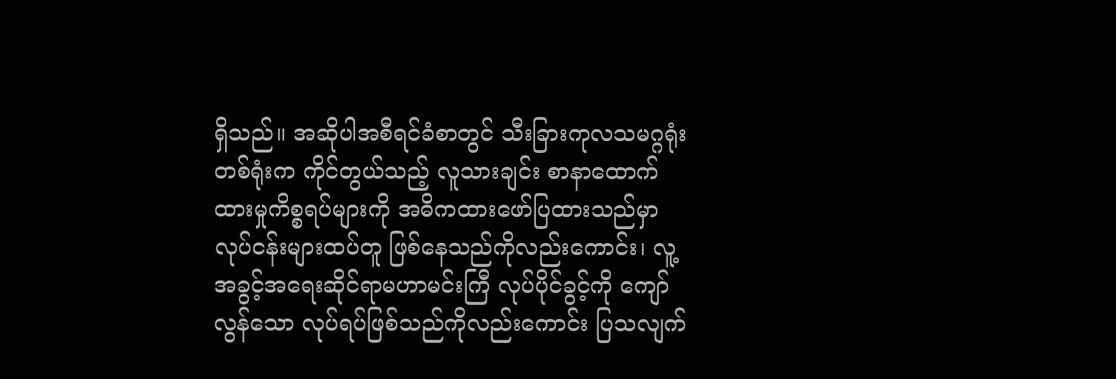ရှိသည်။ အဆိုပါအစီရင်ခံစာတွင် သီးခြားကုလသမဂ္ဂရုံးတစ်ရုံးက ကိုင်တွယ်သည့် လူသားချင်း စာနာထောက်ထားမှုကိစ္စရပ်များကို အဓိကထားဖော်ပြထားသည်မှာ လုပ်ငန်းများထပ်တူ ဖြစ်နေသည်ကိုလည်းကောင်း၊ လူ့အခွင့်အရေးဆိုင်ရာမဟာမင်းကြီ လုပ်ပိုင်ခွင့်ကို ကျော်လွန်သော လုပ်ရပ်ဖြစ်သည်ကိုလည်းကောင်း ပြသလျက်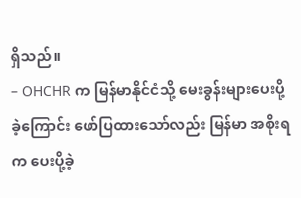ရှိသည်။
– OHCHR က မြန်မာနိုင်ငံသို့ မေးခွန်းများပေးပို့ခဲ့ကြောင်း ဖော်ပြထားသော်လည်း မြန်မာ အစိုးရက ပေးပို့ခဲ့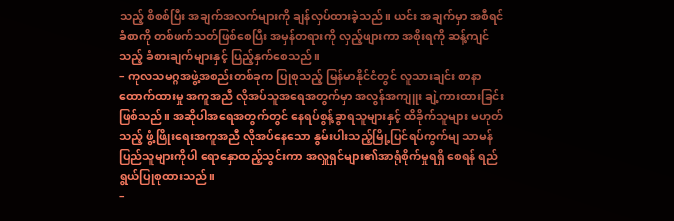သည့် စိစစ်ပြီး အချက်အလက်များကို ချန်လှပ်ထားခဲ့သည်။ ယင်း အချက်မှာ အစီရင်ခံစာကို တစ်ဖက်သတ်ဖြစ်စေပြီး အမှန်တရားကို လှည့်ဖျားကာ အစိုးရကို ဆန့်ကျင်သည့် ခံစားချက်များနှင့် ပြည့်နှက်စေသည်။
– ကုလသမဂ္ဂအဖွဲ့အစည်းတစ်ခုက ပြုစုသည့် မြန်မာနိုင်ငံတွင် လူသားချင်း စာနာ ထောက်ထားမှု အကူအညီ လိုအပ်သူအရေအတွက်မှာ အလွန်အကျူး ချဲ့ကားထားခြင်း ဖြစ်သည်။ အဆိုပါအရေအတွက်တွင် နေရပ်စွန့်ခွာရသူများနှင့် ထိခိုက်သူများ မဟုတ်သည့် ဖွံ့ဖြိုးရေးအကူအညီ လိုအပ်နေသော နွမ်းပါးသည့်မြို့ပြင်ရပ်ကွက်မျ သာမန် ပြည်သူများကိုပါ ရောနှောထည့်သွင်းကာ အလှူရှင်များ၏အာရုံစိုက်မှုရရှိ စေရန် ရည်ရွယ်ပြုစုထားသည်။
–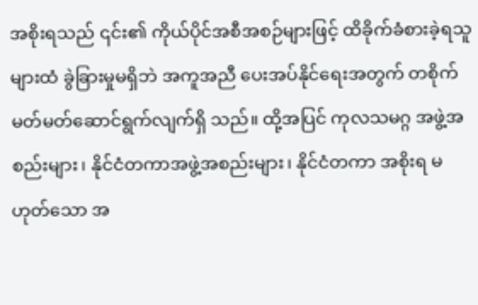အစိုးရသည် ၎င်း၏ ကိုယ်ပိုင်အစီအစဉ်များဖြင့် ထိခိုက်ခံစားခဲ့ရသူများထံ ခွဲခြားမှုမရှိဘဲ အကူအညီ ပေးအပ်နိုင်ရေးအတွက် တစိုက်မတ်မတ်ဆောင်ရွက်လျက်ရှိ သည်။ ထို့အပြင် ကုလသမဂ္ဂ အဖွဲ့အစည်းများ၊ နိုင်ငံတကာအဖွဲ့အစည်းများ၊ နိုင်ငံတကာ အစိုးရ မဟုတ်သော အ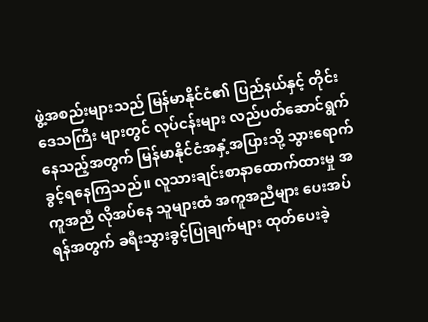ဖွဲ့အစည်းများသည် မြန်မာနိုင်ငံ၏ ပြည်နယ်နှင့် တိုင်းဒေသကြီး များတွင် လုပ်ငန်းများ လည်ပတ်ဆောင်ရွက်နေသည့်အတွက် မြန်မာနိုင်ငံအနှံ့အပြားသို့ သွားရောက်ခွင့်ရနေကြသည်။ လူသားချင်းစာနာထောက်ထားမှု အကူအညီ လိုအပ်နေ သူများထံ အကူအညီများ ပေးအပ်ရန်အတွက် ခရီးသွားခွင့်ပြုချက်များ ထုတ်ပေးခဲ့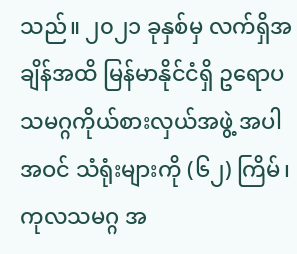သည်။ ၂၀၂၁ ခုနှစ်မှ လက်ရှိအချိန်အထိ မြန်မာနိုင်ငံရှိ ဥရောပသမဂ္ဂကိုယ်စားလှယ်အဖွဲ့ အပါအဝင် သံရုံးများကို (၆၂) ကြိမ်၊ ကုလသမဂ္ဂ အ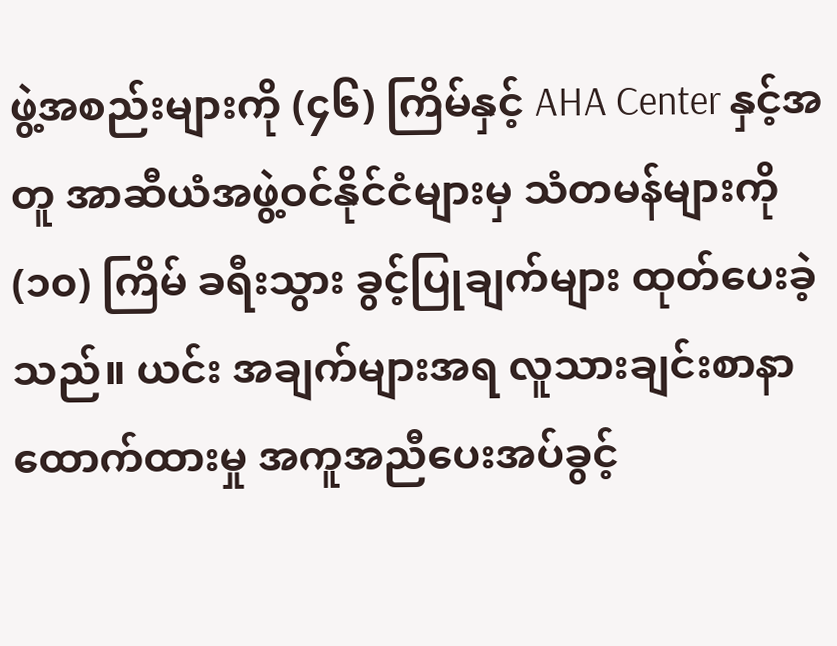ဖွဲ့အစည်းများကို (၄၆) ကြိမ်နှင့် AHA Center နှင့်အတူ အာဆီယံအဖွဲ့ဝင်နိုင်ငံများမှ သံတမန်များကို (၁၀) ကြိမ် ခရီးသွား ခွင့်ပြုချက်များ ထုတ်ပေးခဲ့သည်။ ယင်း အချက်များအရ လူသားချင်းစာနာထောက်ထားမှု အကူအညီပေးအပ်ခွင့်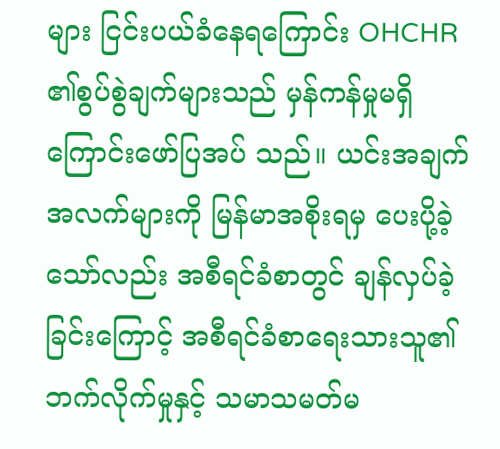များ ငြင်းပယ်ခံနေရကြောင်း OHCHR ၏စွပ်စွဲချက်များသည် မှန်ကန်မှုမရှိကြောင်းဖော်ပြအပ် သည်။ ယင်းအချက်အလက်များကို မြန်မာအစိုးရမှ ပေးပို့ခဲ့သော်လည်း အစီရင်ခံစာတွင် ချန်လှပ်ခဲ့ခြင်းကြောင့် အစီရင်ခံစာရေးသားသူ၏ ဘက်လိုက်မှုနှင့် သမာသမတ်မ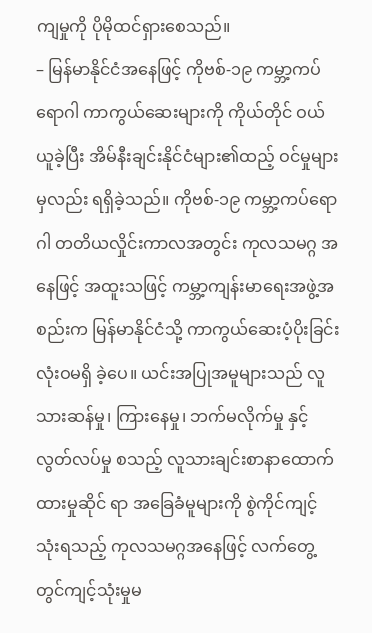ကျမှုကို ပိုမိုထင်ရှားစေသည်။
– မြန်မာနိုင်ငံအနေဖြင့် ကိုဗစ်-၁၉ ကမ္ဘာ့ကပ်ရောဂါ ကာကွယ်ဆေးများကို ကိုယ်တိုင် ဝယ်ယူခဲ့ပြီး အိမ်နီးချင်းနိုင်ငံများ၏ထည့် ဝင်မှုများမှလည်း ရရှိခဲ့သည်။ ကိုဗစ်-၁၉ ကမ္ဘာ့ကပ်ရောဂါ တတိယလှိုင်းကာလအတွင်း ကုလသမဂ္ဂ အနေဖြင့် အထူးသဖြင့် ကမ္ဘာ့ကျန်းမာရေးအဖွဲ့အစည်းက မြန်မာနိုင်ငံသို့ ကာကွယ်ဆေးပံ့ပိုးခြင်းလုံးဝမရှိ ခဲ့ပေ။ ယင်းအပြုအမူများသည် လူသားဆန်မှု၊ ကြားနေမှု၊ ဘက်မလိုက်မှု နှင့် လွတ်လပ်မှု စသည့် လူသားချင်းစာနာထောက်ထားမှုဆိုင် ရာ အခြေခံမူများကို စွဲကိုင်ကျင့်သုံးရသည့် ကုလသမဂ္ဂအနေဖြင့် လက်တွေ့တွင်ကျင့်သုံးမှုမ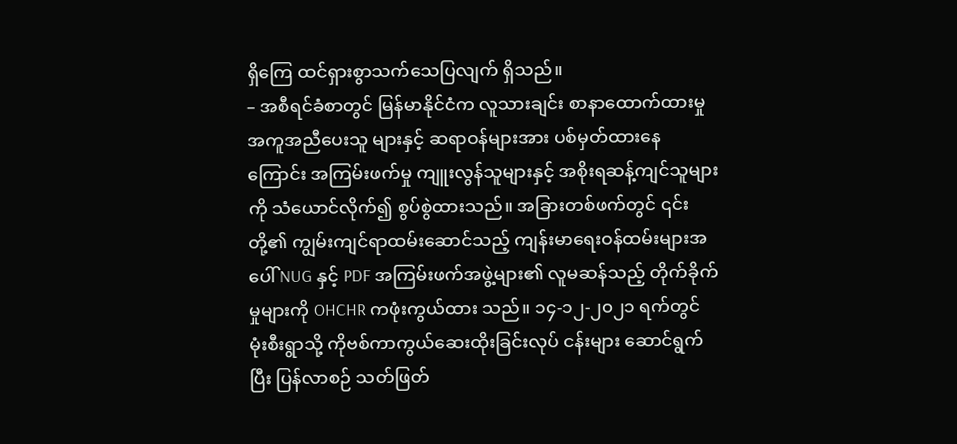ရှိကြေ ထင်ရှားစွာသက်သေပြလျက် ရှိသည်။
– အစီရင်ခံစာတွင် မြန်မာနိုင်ငံက လူသားချင်း စာနာထောက်ထားမှု အကူအညီပေးသူ များနှင့် ဆရာဝန်များအား ပစ်မှတ်ထားနေကြောင်း အကြမ်းဖက်မှု ကျူးလွန်သူများနှင့် အစိုးရဆန့်ကျင်သူများကို သံယောင်လိုက်၍ စွပ်စွဲထားသည်။ အခြားတစ်ဖက်တွင် ၎င်းတို့၏ ကျွမ်းကျင်ရာထမ်းဆောင်သည့် ကျန်းမာရေးဝန်ထမ်းများအပေါ် NUG နှင့် PDF အကြမ်းဖက်အဖွဲ့များ၏ လူမဆန်သည့် တိုက်ခိုက်မှုများကို OHCHR ကဖုံးကွယ်ထား သည်။ ၁၄-၁၂-၂၀၂၁ ရက်တွင် မုံးစီးရွာသို့ ကိုဗစ်ကာကွယ်ဆေးထိုးခြင်းလုပ် ငန်းများ ဆောင်ရွက်ပြီး ပြန်လာစဉ် သတ်ဖြတ်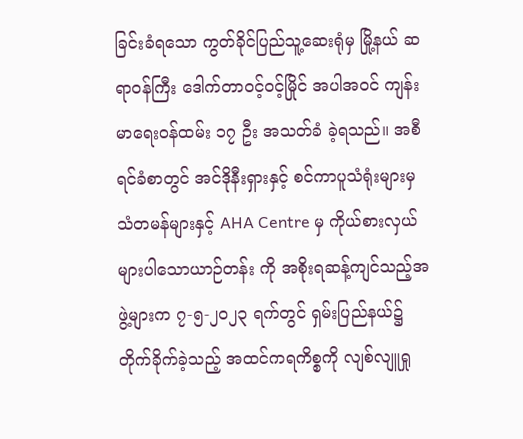ခြင်းခံရသော ကွတ်ခိုင်ပြည်သူ့ဆေးရုံမှ မြို့နယ် ဆရာဝန်ကြီး ဒေါက်တာဝင့်ဝင့်မြိုင် အပါအဝင် ကျန်းမာရေးဝန်ထမ်း ၁၇ ဦး အသတ်ခံ ခဲ့ရသည်။ အစီရင်ခံစာတွင် အင်ဒိုနီးရှားနှင့် စင်ကာပူသံရုံးများမှ သံတမန်များနှင့် AHA Centre မှ ကိုယ်စားလှယ်များပါသောယာဉ်တန်း ကို အစိုးရဆန့်ကျင်သည့်အဖွဲ့များက ၇-၅-၂၀၂၃ ရက်တွင် ရှမ်းပြည်နယ်၌ တိုက်ခိုက်ခဲ့သည့် အထင်ကရကိစ္စကို လျစ်လျူရှု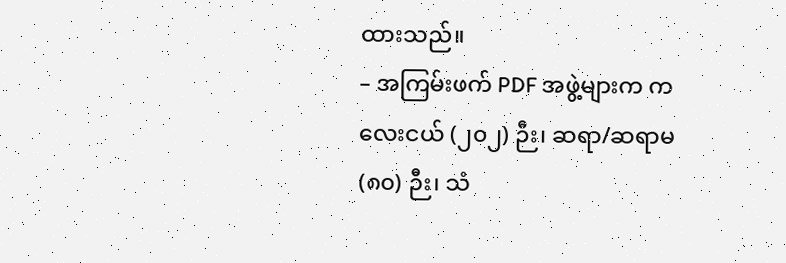ထားသည်။
– အကြမ်းဖက် PDF အဖွဲ့များက ကလေးငယ် (၂၀၂) ဉီး၊ ဆရာ/ဆရာမ (၈၀) ဉီး၊ သံ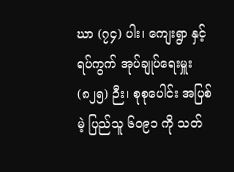ဃာ (၇၄) ပါး၊ ကျေးရွာ နှင့် ရပ်ကွက် အုပ်ချုပ်ရေးမှူး (၈၂၅) ဉီး၊ စုစုပေါင်း အပြစ်မဲ့ ပြည်သူ ၆၀၉၁ ကို သတ်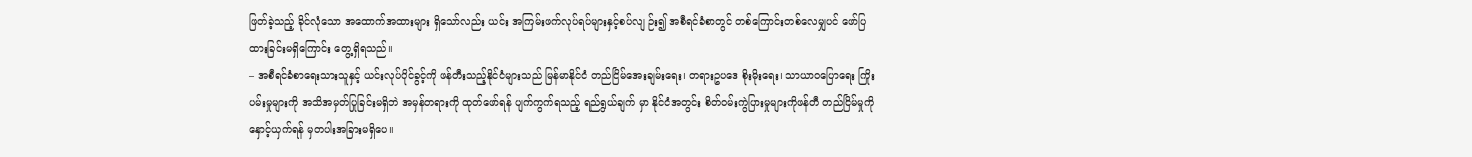ဖြတ်ခဲ့သည့် ခိုင်လုံသော အထောက်အထားများ ရှိသော်လည်း ယင်း အကြမ်းဖက်လုပ်ရပ်များနှင့်စပ်လျ ဉ်း၍ အစီရင်ခံစာတွင် တစ်ကြောင်းတစ်လေမျှပင် ဖော်ပြထားခြင်းမရှိကြောင်း တွေ့ရှိရသည်။
– အစီရင်ခံစာရေးသားသူနှင့် ယင်းလုပ်ပိုင်ခွင့်ကို ဖန်တီးသည့်နိုင်ငံများသည် မြန်မာနိုင်ငံ တည်ငြိမ်အေးချမ်းရေး၊ တရားဥပဒေ စိုးမိုးရေး၊ သာယာဝပြောရေး ကြိုးပမ်းမှုများကို အသိအမှတ်ပြုခြင်းမရှိဘဲ အမှန်တရားကို ထုတ်ဖော်ရန် ပျက်ကွက်ရသည့် ရည်ရွယ်ချက် မှာ နိုင်ငံအတွင်း စိတ်ဝမ်းကွဲပြားမှုများကိုဖန်တီ တည်ငြိမ်မှုကို နှောင့်ယှက်ရန် မှတပါးအခြားမရှိပေ။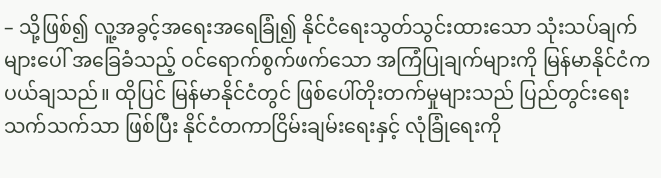– သို့ဖြစ်၍ လူ့အခွင့်အရေးအရေခြုံ၍ နိုင်ငံရေးသွတ်သွင်းထားသော သုံးသပ်ချက်များပေါ် အခြေခံသည့် ဝင်ရောက်စွက်ဖက်သော အကြံပြုချက်များကို မြန်မာနိုင်ငံက ပယ်ချသည်။ ထိုပြင် မြန်မာနိုင်ငံတွင် ဖြစ်ပေါ်တိုးတက်မှုများသည် ပြည်တွင်းရေး သက်သက်သာ ဖြစ်ပြီး နိုင်ငံတကာငြိမ်းချမ်းရေးနှင့် လုံခြုံရေးကို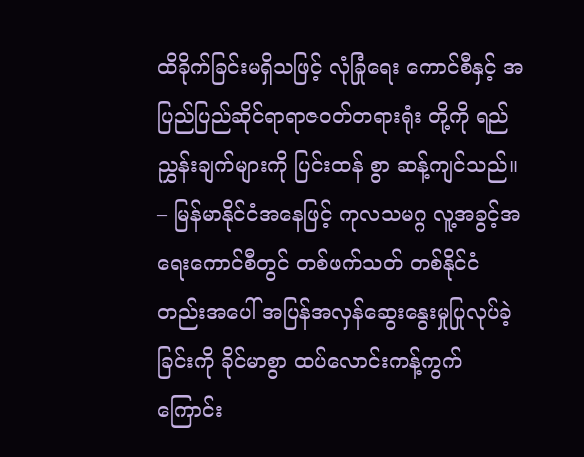ထိခိုက်ခြင်းမရှိသဖြင့် လုံခြုံရေး ကောင်စီနှင့် အပြည်ပြည်ဆိုင်ရာရာဇဝတ်တရားရုံး တို့ကို ရည်ညွှန်းချက်များကို ပြင်းထန် စွာ ဆန့်ကျင်သည်။
– မြန်မာနိုင်ငံအနေဖြင့် ကုလသမဂ္ဂ လူ့အခွင့်အရေးကောင်စီတွင် တစ်ဖက်သတ် တစ်နိုင်ငံ တည်းအပေါ် အပြန်အလှန်ဆွေးနွေးမှုပြုလုပ်ခဲ့ ခြင်းကို ခိုင်မာစွာ ထပ်လောင်းကန့်ကွက် ကြောင်း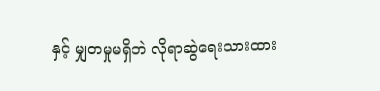နှင့် မျှတမှုမရှိဘဲ လိုရာဆွဲရေးသားထား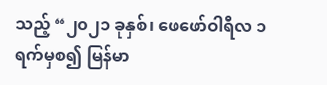သည့် “၂၀၂၁ ခုနှစ်၊ ဖေဖော်ဝါရီလ ၁ ရက်မှစ၍ မြန်မာ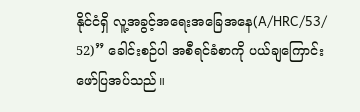နိုင်ငံရှိ လူ့အခွင့်အရေးအခြေအနေ(A/HRC/53/ 52)” ခေါင်းစဉ်ပါ အစီရင်ခံစာကို ပယ်ချကြောင်း ဖော်ပြအပ်သည်။